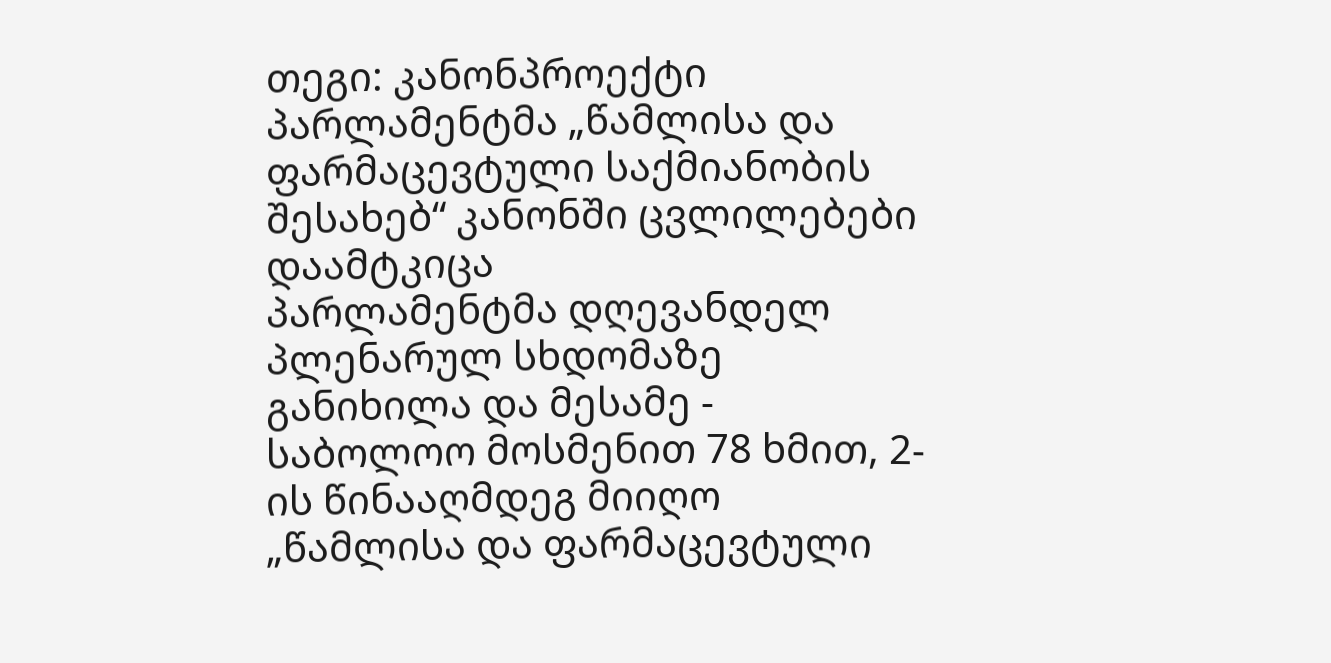თეგი: კანონპროექტი
პარლამენტმა „წამლისა და ფარმაცევტული საქმიანობის შესახებ“ კანონში ცვლილებები დაამტკიცა
პარლამენტმა დღევანდელ პლენარულ სხდომაზე განიხილა და მესამე - საბოლოო მოსმენით 78 ხმით, 2-ის წინააღმდეგ მიიღო „წამლისა და ფარმაცევტული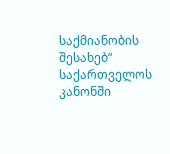საქმიანობის შესახებ“ საქართველოს კანონში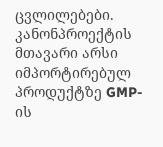ცვლილებები. კანონპროექტის მთავარი არსი იმპორტირებულ პროდუქტზე GMP-ის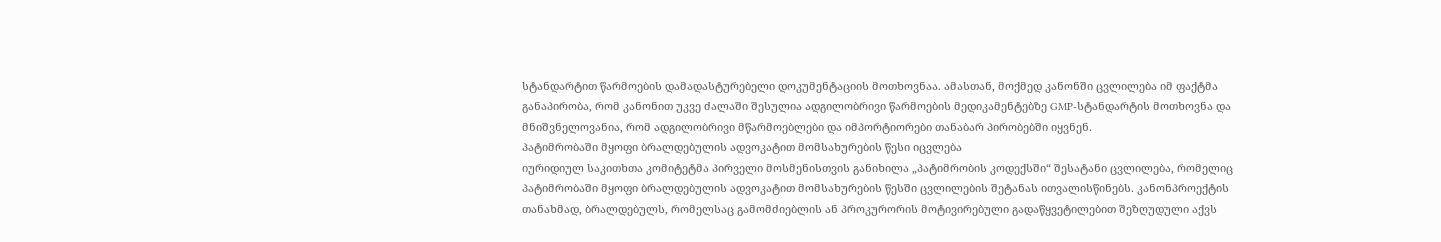სტანდარტით წარმოების დამადასტურებელი დოკუმენტაციის მოთხოვნაა. ამასთან, მოქმედ კანონში ცვლილება იმ ფაქტმა განაპირობა, რომ კანონით უკვე ძალაში შესულია ადგილობრივი წარმოების მედიკამენტებზე GMP-სტანდარტის მოთხოვნა და მნიშვნელოვანია, რომ ადგილობრივი მწარმოებლები და იმპორტიორები თანაბარ პირობებში იყვნენ.
პატიმრობაში მყოფი ბრალდებულის ადვოკატით მომსახურების წესი იცვლება
იურიდიულ საკითხთა კომიტეტმა პირველი მოსმენისთვის განიხილა „პატიმრობის კოდექსში“ შესატანი ცვლილება, რომელიც პატიმრობაში მყოფი ბრალდებულის ადვოკატით მომსახურების წესში ცვლილების შეტანას ითვალისწინებს. კანონპროექტის თანახმად, ბრალდებულს, რომელსაც გამომძიებლის ან პროკურორის მოტივირებული გადაწყვეტილებით შეზღუდული აქვს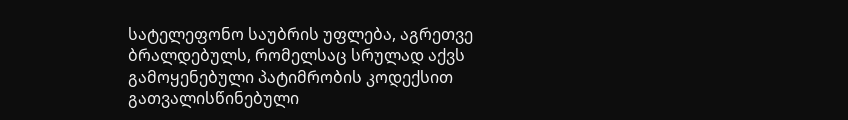სატელეფონო საუბრის უფლება, აგრეთვე ბრალდებულს, რომელსაც სრულად აქვს გამოყენებული პატიმრობის კოდექსით გათვალისწინებული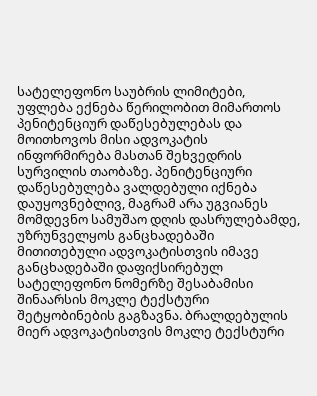სატელეფონო საუბრის ლიმიტები, უფლება ექნება წერილობით მიმართოს პენიტენციურ დაწესებულებას და მოითხოვოს მისი ადვოკატის ინფორმირება მასთან შეხვედრის სურვილის თაობაზე. პენიტენციური დაწესებულება ვალდებული იქნება დაუყოვნებლივ, მაგრამ არა უგვიანეს მომდევნო სამუშაო დღის დასრულებამდე, უზრუნველყოს განცხადებაში მითითებული ადვოკატისთვის იმავე განცხადებაში დაფიქსირებულ სატელეფონო ნომერზე შესაბამისი შინაარსის მოკლე ტექსტური შეტყობინების გაგზავნა. ბრალდებულის მიერ ადვოკატისთვის მოკლე ტექსტური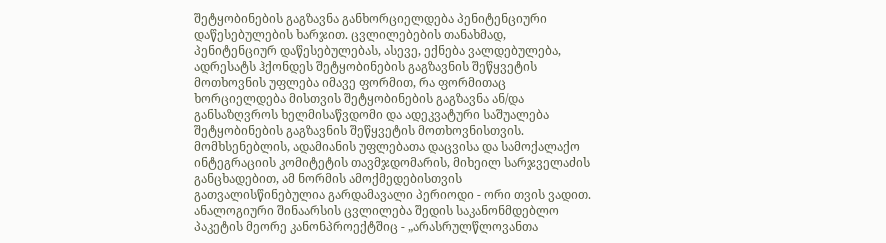შეტყობინების გაგზავნა განხორციელდება პენიტენციური დაწესებულების ხარჯით. ცვლილებების თანახმად, პენიტენციურ დაწესებულებას, ასევე, ექნება ვალდებულება, ადრესატს ჰქონდეს შეტყობინების გაგზავნის შეწყვეტის მოთხოვნის უფლება იმავე ფორმით, რა ფორმითაც ხორციელდება მისთვის შეტყობინების გაგზავნა ან/და განსაზღვროს ხელმისაწვდომი და ადეკვატური საშუალება შეტყობინების გაგზავნის შეწყვეტის მოთხოვნისთვის. მომხსენებლის, ადამიანის უფლებათა დაცვისა და სამოქალაქო ინტეგრაციის კომიტეტის თავმჯდომარის, მიხეილ სარჯველაძის განცხადებით, ამ ნორმის ამოქმედებისთვის გათვალისწინებულია გარდამავალი პერიოდი - ორი თვის ვადით. ანალოგიური შინაარსის ცვლილება შედის საკანონმდებლო პაკეტის მეორე კანონპროექტშიც - „არასრულწლოვანთა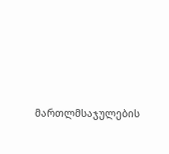მართლმსაჯულების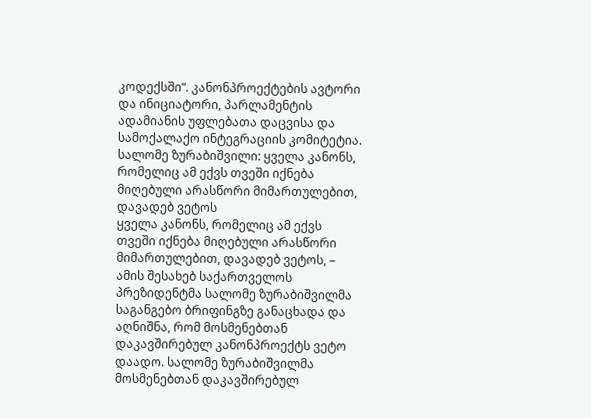კოდექსში“. კანონპროექტების ავტორი და ინიციატორი, პარლამენტის ადამიანის უფლებათა დაცვისა და სამოქალაქო ინტეგრაციის კომიტეტია.
სალომე ზურაბიშვილი: ყველა კანონს, რომელიც ამ ექვს თვეში იქნება მიღებული არასწორი მიმართულებით, დავადებ ვეტოს
ყველა კანონს, რომელიც ამ ექვს თვეში იქნება მიღებული არასწორი მიმართულებით, დავადებ ვეტოს, – ამის შესახებ საქართველოს პრეზიდენტმა სალომე ზურაბიშვილმა საგანგებო ბრიფინგზე განაცხადა და აღნიშნა, რომ მოსმენებთან დაკავშირებულ კანონპროექტს ვეტო დაადო. სალომე ზურაბიშვილმა მოსმენებთან დაკავშირებულ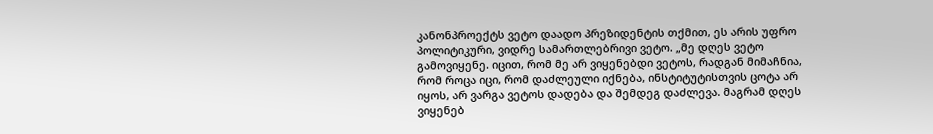კანონპროექტს ვეტო დაადო პრეზიდენტის თქმით, ეს არის უფრო პოლიტიკური, ვიდრე სამართლებრივი ვეტო. „მე დღეს ვეტო გამოვიყენე. იცით, რომ მე არ ვიყენებდი ვეტოს, რადგან მიმაჩნია, რომ როცა იცი, რომ დაძლეული იქნება, ინსტიტუტისთვის ცოტა არ იყოს, არ ვარგა ვეტოს დადება და შემდეგ დაძლევა. მაგრამ დღეს ვიყენებ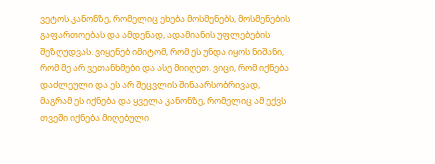ვეტოს კანონზე, რომელიც ეხება მოსმენებს, მოსმენების გაფართოებას და ამდენად, ადამიანის უფლებების შეზღუდვას. ვიყენებ იმიტომ, რომ ეს უნდა იყოს ნიშანი, რომ მე არ ვეთანხმები და ასე მიიღეთ. ვიცი, რომ იქნება დაძლეული და ეს არ შეცვლის შინაარსობრივად, მაგრამ ეს იქნება და ყველა კანონზე, რომელიც ამ ექვს თვეში იქნება მიღებული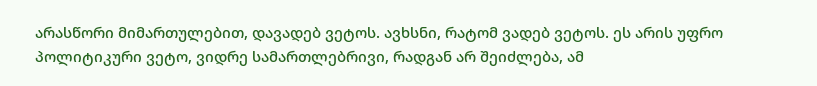არასწორი მიმართულებით, დავადებ ვეტოს. ავხსნი, რატომ ვადებ ვეტოს. ეს არის უფრო პოლიტიკური ვეტო, ვიდრე სამართლებრივი, რადგან არ შეიძლება, ამ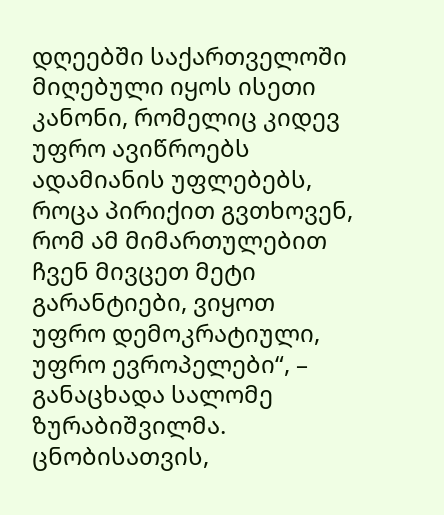დღეებში საქართველოში მიღებული იყოს ისეთი კანონი, რომელიც კიდევ უფრო ავიწროებს ადამიანის უფლებებს, როცა პირიქით გვთხოვენ, რომ ამ მიმართულებით ჩვენ მივცეთ მეტი გარანტიები, ვიყოთ უფრო დემოკრატიული, უფრო ევროპელები“, – განაცხადა სალომე ზურაბიშვილმა. ცნობისათვის,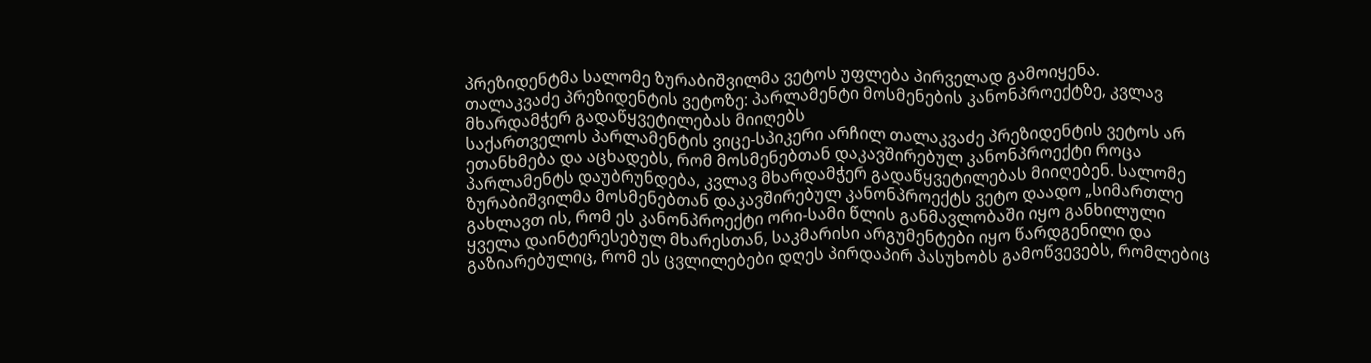პრეზიდენტმა სალომე ზურაბიშვილმა ვეტოს უფლება პირველად გამოიყენა.
თალაკვაძე პრეზიდენტის ვეტოზე: პარლამენტი მოსმენების კანონპროექტზე, კვლავ მხარდამჭერ გადაწყვეტილებას მიიღებს
საქართველოს პარლამენტის ვიცე-სპიკერი არჩილ თალაკვაძე პრეზიდენტის ვეტოს არ ეთანხმება და აცხადებს, რომ მოსმენებთან დაკავშირებულ კანონპროექტი როცა პარლამენტს დაუბრუნდება, კვლავ მხარდამჭერ გადაწყვეტილებას მიიღებენ. სალომე ზურაბიშვილმა მოსმენებთან დაკავშირებულ კანონპროექტს ვეტო დაადო „სიმართლე გახლავთ ის, რომ ეს კანონპროექტი ორი-სამი წლის განმავლობაში იყო განხილული ყველა დაინტერესებულ მხარესთან, საკმარისი არგუმენტები იყო წარდგენილი და გაზიარებულიც, რომ ეს ცვლილებები დღეს პირდაპირ პასუხობს გამოწვევებს, რომლებიც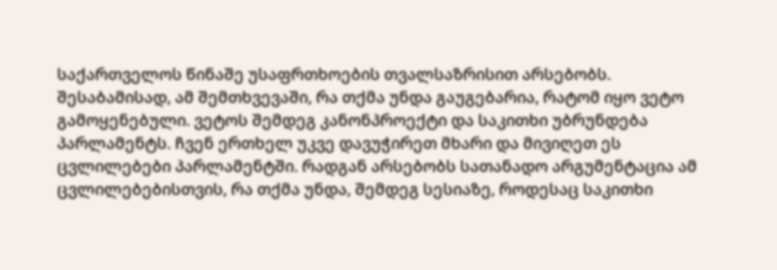საქართველოს წინაშე უსაფრთხოების თვალსაზრისით არსებობს. შესაბამისად, ამ შემთხვევაში, რა თქმა უნდა გაუგებარია, რატომ იყო ვეტო გამოყენებული. ვეტოს შემდეგ კანონპროექტი და საკითხი უბრუნდება პარლამენტს. ჩვენ ერთხელ უკვე დავუჭირეთ მხარი და მივიღეთ ეს ცვლილებები პარლამენტში. რადგან არსებობს სათანადო არგუმენტაცია ამ ცვლილებებისთვის, რა თქმა უნდა, შემდეგ სესიაზე, როდესაც საკითხი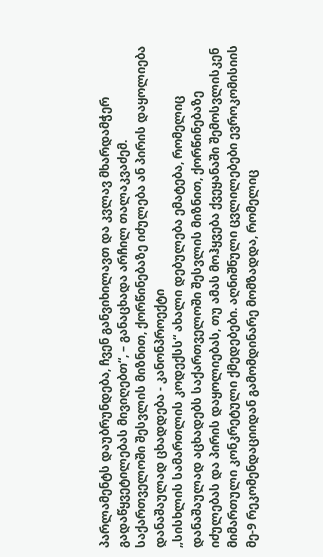პარლამენტს დაუბრუნდება, ჩვენ განვიხილავთ და კვლავ მხარდამჭერ გადაწყვეტილებას მივიღებთ“, – განაცხადა არჩილ თალაკვაძემ.
საქართველოში შესვლის მიზნით, ქორწინებაზე იძულება ან პირის დაყოლიება დანაშაულად ცხადდება - კანონპროექტი
„სისხლის სამართლის კოდექსს“ ახალი დებულება ემატება, რომელიც დანაშაულად აცხადებს საქართველოში შესვლის მიზნით, ქორწინებაზე იძულებას და პირის დაყოლიებას, თუ ამას მოჰყვება ქვეყანაში შემოსვლისკენ მიმართული კონკრეტული ქმედებები. აღნიშნული ცვლილებები ევროკომისიის მე-9 რეკომენდაციიდან გამომდინარე მომზადდა, რომელიც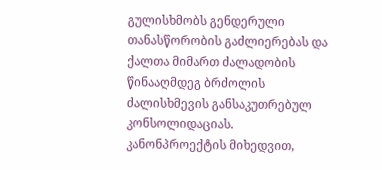გულისხმობს გენდერული თანასწორობის გაძლიერებას და ქალთა მიმართ ძალადობის წინააღმდეგ ბრძოლის ძალისხმევის განსაკუთრებულ კონსოლიდაციას. კანონპროექტის მიხედვით,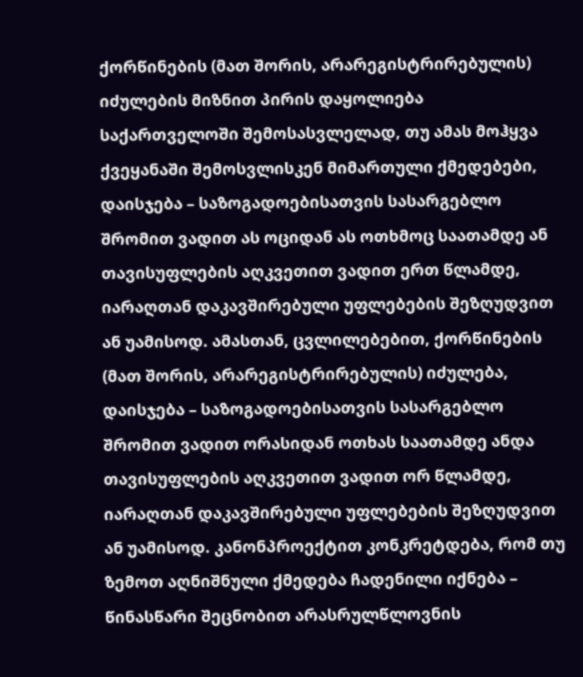ქორწინების (მათ შორის, არარეგისტრირებულის) იძულების მიზნით პირის დაყოლიება საქართველოში შემოსასვლელად, თუ ამას მოჰყვა ქვეყანაში შემოსვლისკენ მიმართული ქმედებები, დაისჯება – საზოგადოებისათვის სასარგებლო შრომით ვადით ას ოციდან ას ოთხმოც საათამდე ან თავისუფლების აღკვეთით ვადით ერთ წლამდე, იარაღთან დაკავშირებული უფლებების შეზღუდვით ან უამისოდ. ამასთან, ცვლილებებით, ქორწინების (მათ შორის, არარეგისტრირებულის) იძულება, დაისჯება – საზოგადოებისათვის სასარგებლო შრომით ვადით ორასიდან ოთხას საათამდე ანდა თავისუფლების აღკვეთით ვადით ორ წლამდე, იარაღთან დაკავშირებული უფლებების შეზღუდვით ან უამისოდ. კანონპროექტით კონკრეტდება, რომ თუ ზემოთ აღნიშნული ქმედება ჩადენილი იქნება – წინასწარი შეცნობით არასრულწლოვნის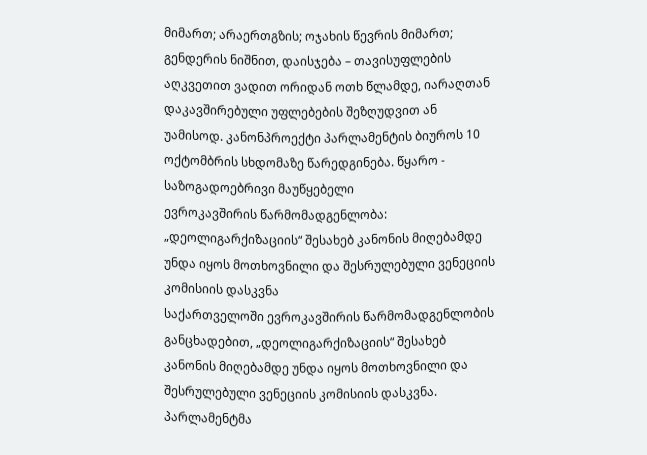მიმართ; არაერთგზის; ოჯახის წევრის მიმართ; გენდერის ნიშნით, დაისჯება – თავისუფლების აღკვეთით ვადით ორიდან ოთხ წლამდე, იარაღთან დაკავშირებული უფლებების შეზღუდვით ან უამისოდ. კანონპროექტი პარლამენტის ბიუროს 10 ოქტომბრის სხდომაზე წარედგინება. წყარო - საზოგადოებრივი მაუწყებელი
ევროკავშირის წარმომადგენლობა: „დეოლიგარქიზაციის“ შესახებ კანონის მიღებამდე უნდა იყოს მოთხოვნილი და შესრულებული ვენეციის კომისიის დასკვნა
საქართველოში ევროკავშირის წარმომადგენლობის განცხადებით, „დეოლიგარქიზაციის“ შესახებ კანონის მიღებამდე უნდა იყოს მოთხოვნილი და შესრულებული ვენეციის კომისიის დასკვნა. პარლამენტმა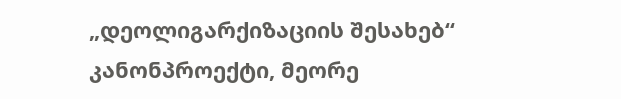„დეოლიგარქიზაციის შესახებ“ კანონპროექტი, მეორე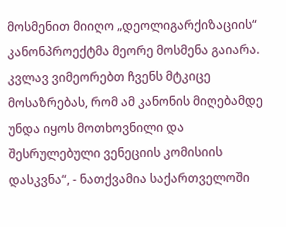მოსმენით მიიღო „დეოლიგარქიზაციის“ კანონპროექტმა მეორე მოსმენა გაიარა. კვლავ ვიმეორებთ ჩვენს მტკიცე მოსაზრებას, რომ ამ კანონის მიღებამდე უნდა იყოს მოთხოვნილი და შესრულებული ვენეციის კომისიის დასკვნა“, - ნათქვამია საქართველოში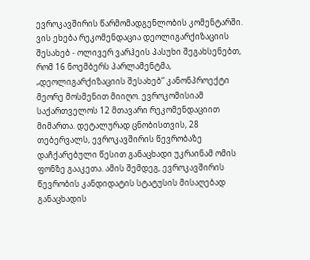ევროკავშირის წარმომადგენლობის კომენტარში. ვის ეხება რეკომენდაცია დეოლიგარქიზაციის შესახებ - ოლივერ ვარჰეის პასუხი შეგახსენებთ, რომ 16 ნოემბერს პარლამენტმა, „დეოლიგარქიზაციის შესახებ“ კანონპროექტი მეორე მოსმენით მიიღო. ევროკომისიამ საქართველოს 12 მთავარი რეკომენდაციით მიმართა. დეტალურად ცნობისთვის, 28 თებერვალს, ევროკავშირის წევრობაზე დაჩქარებული წესით განაცხადი უკრაინამ ომის ფონზე გააკეთა. ამის შემდეგ, ევროკავშირის წევრობის კანდიდატის სტატუსის მისაღებად განაცხადის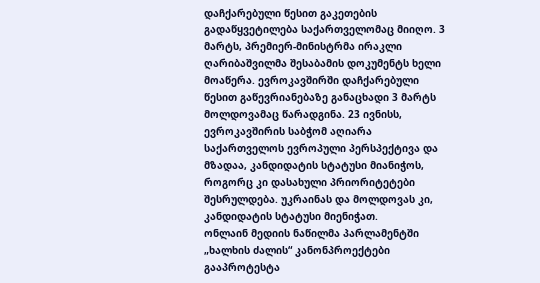დაჩქარებული წესით გაკეთების გადაწყვეტილება საქართველომაც მიიღო. 3 მარტს, პრემიერ-მინისტრმა ირაკლი ღარიბაშვილმა შესაბამის დოკუმენტს ხელი მოაწერა. ევროკავშირში დაჩქარებული წესით გაწევრიანებაზე განაცხადი 3 მარტს მოლდოვამაც წარადგინა. 23 ივნისს, ევროკავშირის საბჭომ აღიარა საქართველოს ევროპული პერსპექტივა და მზადაა, კანდიდატის სტატუსი მიანიჭოს, როგორც კი დასახული პრიორიტეტები შესრულდება. უკრაინას და მოლდოვას კი, კანდიდატის სტატუსი მიენიჭათ.
ონლაინ მედიის ნაწილმა პარლამენტში „ხალხის ძალის“ კანონპროექტები გააპროტესტა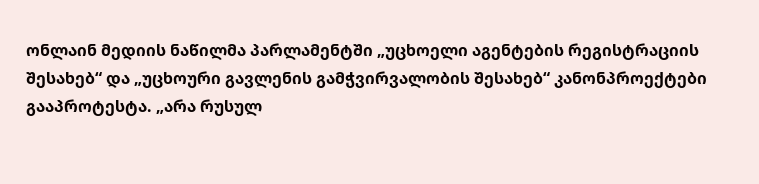ონლაინ მედიის ნაწილმა პარლამენტში „უცხოელი აგენტების რეგისტრაციის შესახებ“ და „უცხოური გავლენის გამჭვირვალობის შესახებ“ კანონპროექტები გააპროტესტა. „არა რუსულ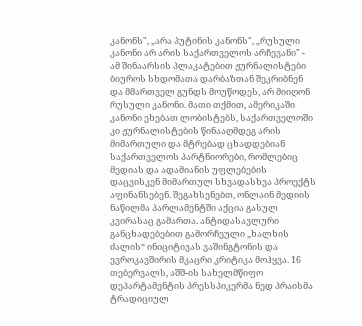კანონს", „არა პუტინის კანონს", „რუსული კანონი არ არის საქართველოს არჩევანი" - ამ შინაარსის პლაკატებით ჟურნალისტები ბიუროს სხდომათა დარბაზთან შეკრიბნენ და მმართველ გუნდს მოუწოდეს, არ მიიღონ რუსული კანონი. მათი თქმით, ამერიკაში კანონი ეხებათ ლობისტებს, საქართველოში კი ჟურნალისტების წინააღმდეგ არის მიმართული და მტრებად ცხადდებიან საქართველოს პარტნიორები, რომლებიც მედიას და ადამიანის უფლებების დაცვისკენ მიმართულ სხვადასხვა პროექტს აფინანსებენ. შეგახსენებთ, ონლაინ მედიის ნაწილმა პარლამენტში აქცია გასულ კვირასაც გამართა. ანტიდასავლური განცხადებებით გამორჩეული „ხალხის ძალის“ ინიციტივას ვაშინგტონის და ევროკავშირის მკაცრი კრიტიკა მოჰყვა. 16 თებერვალს, აშშ-ის სახელმწიფო დეპარტამენტის პრესსპიკერმა ნედ პრაისმა ტრადიციულ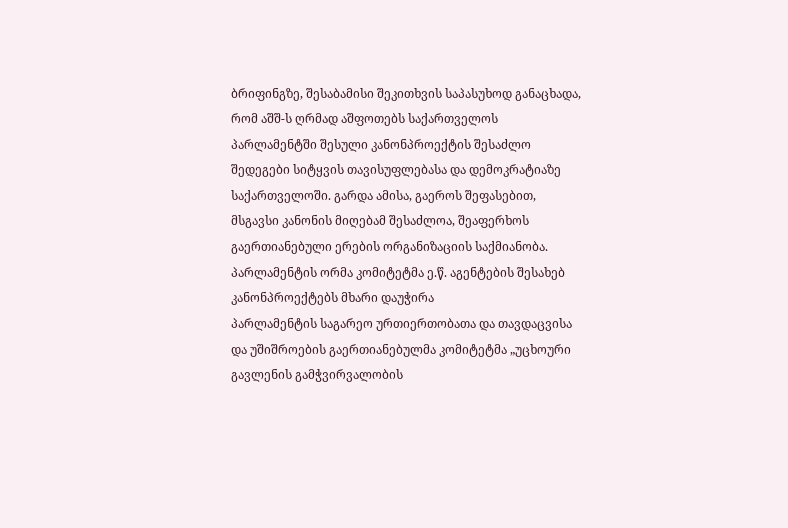ბრიფინგზე, შესაბამისი შეკითხვის საპასუხოდ განაცხადა, რომ აშშ-ს ღრმად აშფოთებს საქართველოს პარლამენტში შესული კანონპროექტის შესაძლო შედეგები სიტყვის თავისუფლებასა და დემოკრატიაზე საქართველოში. გარდა ამისა, გაეროს შეფასებით, მსგავსი კანონის მიღებამ შესაძლოა, შეაფერხოს გაერთიანებული ერების ორგანიზაციის საქმიანობა.
პარლამენტის ორმა კომიტეტმა ე.წ. აგენტების შესახებ კანონპროექტებს მხარი დაუჭირა
პარლამენტის საგარეო ურთიერთობათა და თავდაცვისა და უშიშროების გაერთიანებულმა კომიტეტმა „უცხოური გავლენის გამჭვირვალობის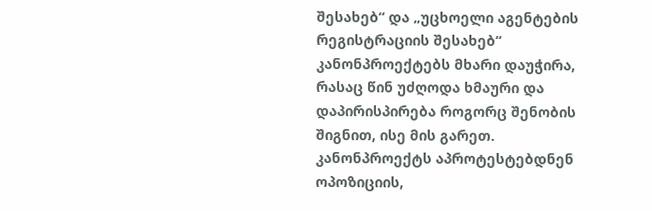შესახებ“ და „უცხოელი აგენტების რეგისტრაციის შესახებ“ კანონპროექტებს მხარი დაუჭირა, რასაც წინ უძღოდა ხმაური და დაპირისპირება როგორც შენობის შიგნით, ისე მის გარეთ. კანონპროექტს აპროტესტებდნენ ოპოზიციის,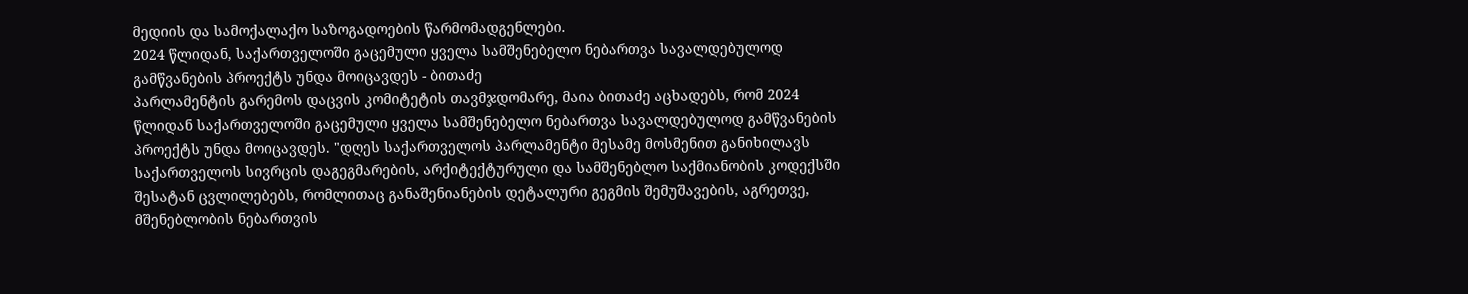მედიის და სამოქალაქო საზოგადოების წარმომადგენლები.
2024 წლიდან, საქართველოში გაცემული ყველა სამშენებელო ნებართვა სავალდებულოდ გამწვანების პროექტს უნდა მოიცავდეს - ბითაძე
პარლამენტის გარემოს დაცვის კომიტეტის თავმჯდომარე, მაია ბითაძე აცხადებს, რომ 2024 წლიდან საქართველოში გაცემული ყველა სამშენებელო ნებართვა სავალდებულოდ გამწვანების პროექტს უნდა მოიცავდეს. "დღეს საქართველოს პარლამენტი მესამე მოსმენით განიხილავს საქართველოს სივრცის დაგეგმარების, არქიტექტურული და სამშენებლო საქმიანობის კოდექსში შესატან ცვლილებებს, რომლითაც განაშენიანების დეტალური გეგმის შემუშავების, აგრეთვე, მშენებლობის ნებართვის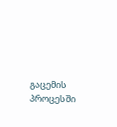გაცემის პროცესში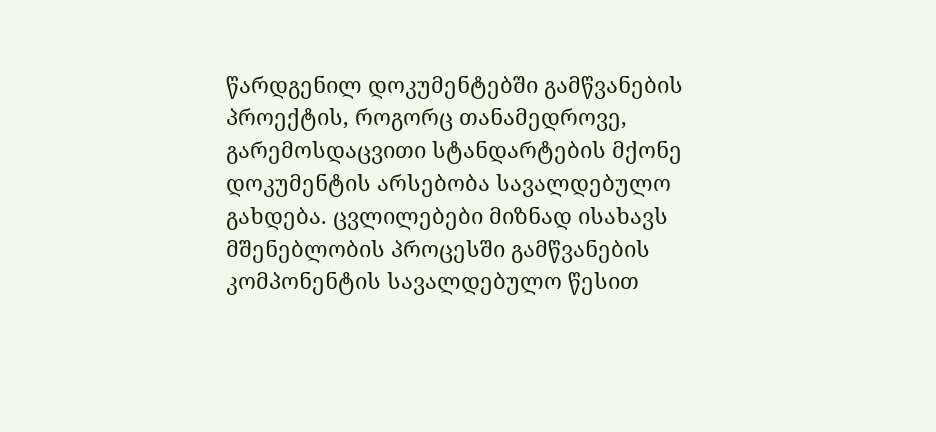წარდგენილ დოკუმენტებში გამწვანების პროექტის, როგორც თანამედროვე, გარემოსდაცვითი სტანდარტების მქონე დოკუმენტის არსებობა სავალდებულო გახდება. ცვლილებები მიზნად ისახავს მშენებლობის პროცესში გამწვანების კომპონენტის სავალდებულო წესით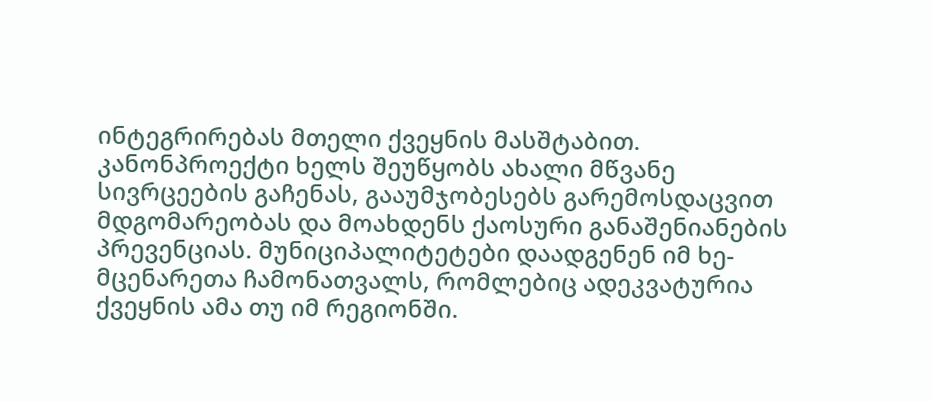ინტეგრირებას მთელი ქვეყნის მასშტაბით. კანონპროექტი ხელს შეუწყობს ახალი მწვანე სივრცეების გაჩენას, გააუმჯობესებს გარემოსდაცვით მდგომარეობას და მოახდენს ქაოსური განაშენიანების პრევენციას. მუნიციპალიტეტები დაადგენენ იმ ხე-მცენარეთა ჩამონათვალს, რომლებიც ადეკვატურია ქვეყნის ამა თუ იმ რეგიონში.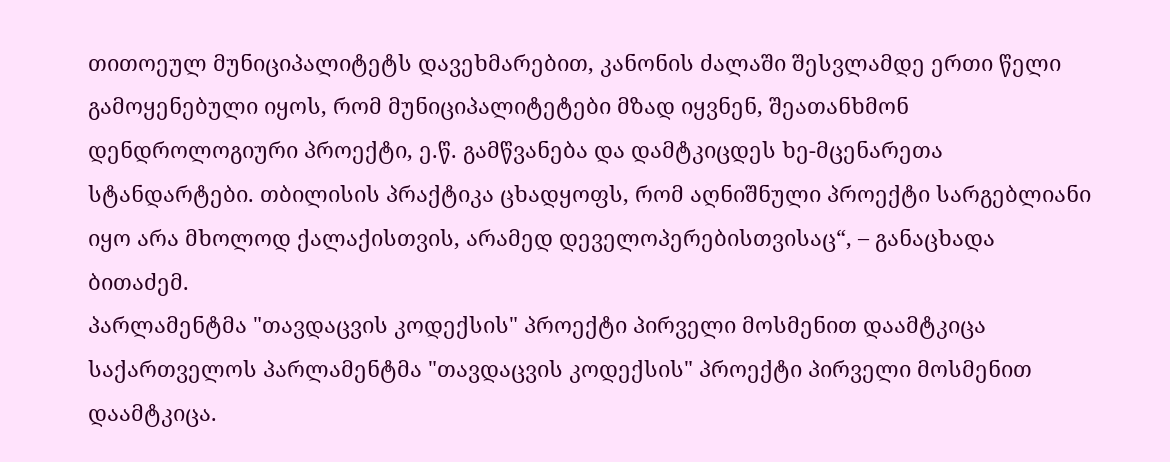თითოეულ მუნიციპალიტეტს დავეხმარებით, კანონის ძალაში შესვლამდე ერთი წელი გამოყენებული იყოს, რომ მუნიციპალიტეტები მზად იყვნენ, შეათანხმონ დენდროლოგიური პროექტი, ე.წ. გამწვანება და დამტკიცდეს ხე-მცენარეთა სტანდარტები. თბილისის პრაქტიკა ცხადყოფს, რომ აღნიშნული პროექტი სარგებლიანი იყო არა მხოლოდ ქალაქისთვის, არამედ დეველოპერებისთვისაც“, – განაცხადა ბითაძემ.
პარლამენტმა "თავდაცვის კოდექსის" პროექტი პირველი მოსმენით დაამტკიცა
საქართველოს პარლამენტმა "თავდაცვის კოდექსის" პროექტი პირველი მოსმენით დაამტკიცა.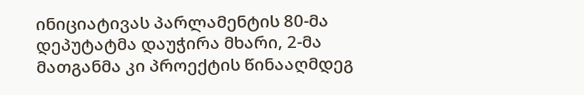ინიციატივას პარლამენტის 80-მა დეპუტატმა დაუჭირა მხარი, 2-მა მათგანმა კი პროექტის წინააღმდეგ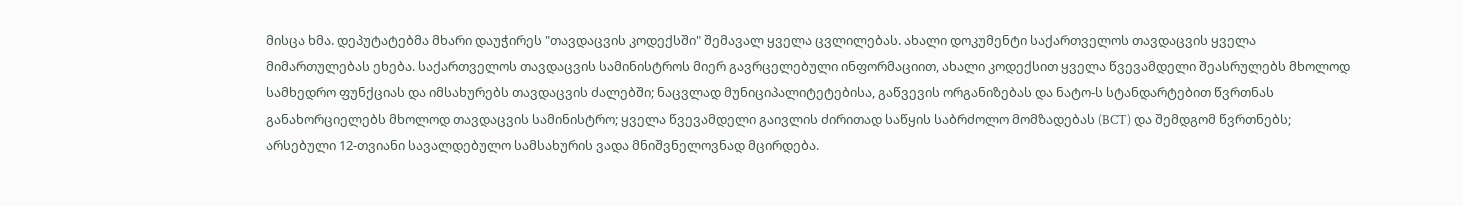მისცა ხმა. დეპუტატებმა მხარი დაუჭირეს "თავდაცვის კოდექსში" შემავალ ყველა ცვლილებას. ახალი დოკუმენტი საქართველოს თავდაცვის ყველა მიმართულებას ეხება. საქართველოს თავდაცვის სამინისტროს მიერ გავრცელებული ინფორმაციით, ახალი კოდექსით ყველა წვევამდელი შეასრულებს მხოლოდ სამხედრო ფუნქციას და იმსახურებს თავდაცვის ძალებში; ნაცვლად მუნიციპალიტეტებისა, გაწვევის ორგანიზებას და ნატო-ს სტანდარტებით წვრთნას განახორციელებს მხოლოდ თავდაცვის სამინისტრო; ყველა წვევამდელი გაივლის ძირითად საწყის საბრძოლო მომზადებას (BCT) და შემდგომ წვრთნებს; არსებული 12-თვიანი სავალდებულო სამსახურის ვადა მნიშვნელოვნად მცირდება.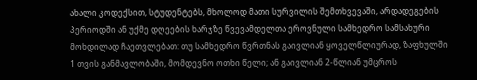ახალი კოდექსით, სტუდენტებს, მხოლოდ მათი სურვილის შემთხვევაში, არდადეგების პერიოდში ან უქმე დღეების ხარჯზე წვევამდელთა ეროვნული სამხედრო სამსახური მოხდილად ჩაეთვლებათ: თუ სამხედრო წვრთნას გაივლიან ყოველწლიურად, ზაფხულში 1 თვის განმავლობაში, მომდევნო ოთხი წელი; ან გაივლიან 2-წლიან უმცროს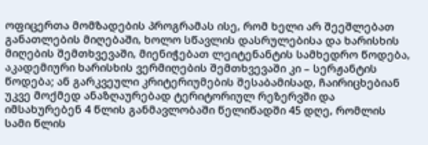ოფიცერთა მომზადების პროგრამას ისე, რომ ხელი არ შეეშლებათ განათლების მიღებაში, ხოლო სწავლის დასრულებისა და ხარისხის მიღების შემთხვევაში, მიენიჭებათ ლეიტენანტის სამხედრო წოდება, აკადემიური ხარისხის ვერმიღების შემთხვევაში კი – სერჟანტის წოდება; ან გარკვეული კრიტერიუმების შესაბამისად, ჩაირიცხებიან უკვე მოქმედ ანაზღაურებად ტერიტორიულ რეზერვში და იმსახურებენ 4 წლის განმავლობაში წელიწადში 45 დღე, რომლის სამი წლის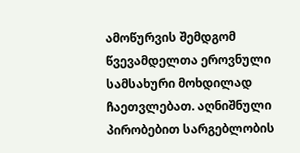ამოწურვის შემდგომ წვევამდელთა ეროვნული სამსახური მოხდილად ჩაეთვლებათ. აღნიშნული პირობებით სარგებლობის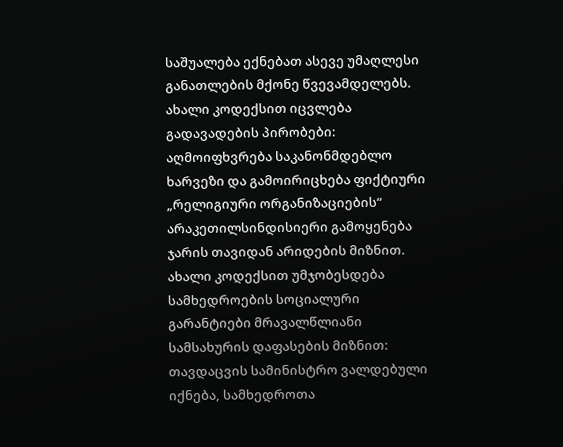საშუალება ექნებათ ასევე უმაღლესი განათლების მქონე წვევამდელებს. ახალი კოდექსით იცვლება გადავადების პირობები: აღმოიფხვრება საკანონმდებლო ხარვეზი და გამოირიცხება ფიქტიური „რელიგიური ორგანიზაციების“ არაკეთილსინდისიერი გამოყენება ჯარის თავიდან არიდების მიზნით. ახალი კოდექსით უმჯობესდება სამხედროების სოციალური გარანტიები მრავალწლიანი სამსახურის დაფასების მიზნით: თავდაცვის სამინისტრო ვალდებული იქნება, სამხედროთა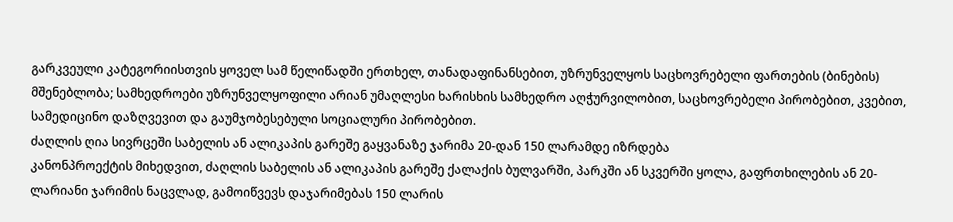გარკვეული კატეგორიისთვის ყოველ სამ წელიწადში ერთხელ, თანადაფინანსებით, უზრუნველყოს საცხოვრებელი ფართების (ბინების) მშენებლობა; სამხედროები უზრუნველყოფილი არიან უმაღლესი ხარისხის სამხედრო აღჭურვილობით, საცხოვრებელი პირობებით, კვებით, სამედიცინო დაზღვევით და გაუმჯობესებული სოციალური პირობებით.
ძაღლის ღია სივრცეში საბელის ან ალიკაპის გარეშე გაყვანაზე ჯარიმა 20-დან 150 ლარამდე იზრდება
კანონპროექტის მიხედვით, ძაღლის საბელის ან ალიკაპის გარეშე ქალაქის ბულვარში, პარკში ან სკვერში ყოლა, გაფრთხილების ან 20-ლარიანი ჯარიმის ნაცვლად, გამოიწვევს დაჯარიმებას 150 ლარის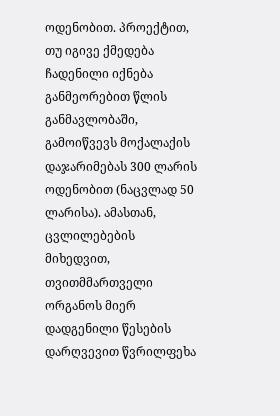ოდენობით. პროექტით, თუ იგივე ქმედება ჩადენილი იქნება განმეორებით წლის განმავლობაში, გამოიწვევს მოქალაქის დაჯარიმებას 300 ლარის ოდენობით (ნაცვლად 50 ლარისა). ამასთან, ცვლილებების მიხედვით, თვითმმართველი ორგანოს მიერ დადგენილი წესების დარღვევით წვრილფეხა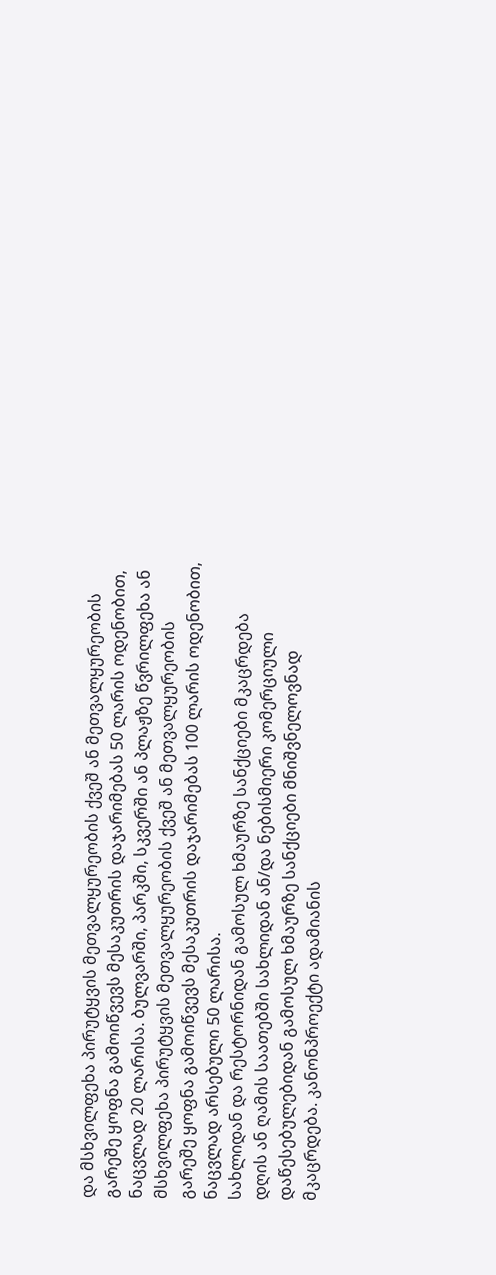და მსხვილფეხა პირუტყვის მეთვალყურეობის ქვეშ ან მეთვალყურეობის გარეშე ყოფნა გამოიწვევს მესაკუთრის დაჯარიმებას 50 ლარის ოდენობით, ნაცვლად 20 ლარისა. ბულვარში, პარკში, სკვერში ან პლაჟზე წვრილფეხა ან მსხვილფეხა პირუტყვის მეთვალყურეობის ქვეშ ან მეთვალყურეობის გარეშე ყოფნა გამოიწვევს მესაკუთრის დაჯარიმებას 100 ლარის ოდენობით, ნაცვლად არსებული 50 ლარისა.
სახლიდან და რესტორნიდან გამოსულ ხმაურზე სანქციები მკაცრდება
დღის ან ღამის საათებში სახლიდან ან/და ნებისმიერი კომერციული დაწესებულებიდან გამოსულ ხმაურზე სანქციები მნიშვნელოვნად მკაცრდება. კანონპროექტი ადამიანის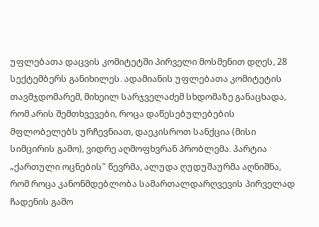უფლებათა დაცვის კომიტეტში პირველი მოსმენით დღეს, 28 სექტემბერს განიხილეს. ადამიანის უფლებათა კომიტეტის თავმჯდომარემ, მიხეილ სარჯველაძემ სხდომაზე განაცხადა, რომ არის შემთხვევები, როცა დაწესებულებების მფლობელებს ურჩევნიათ, დაეკისროთ სანქცია (მისი სიმცირის გამო), ვიდრე აღმოფხვრან პრობლემა. პარტია „ქართული ოცნების" წევრმა, ალუდა ღუდუშაურმა აღნიშნა, რომ როცა კანონმდებლობა სამართალდარღვევის პირველად ჩადენის გამო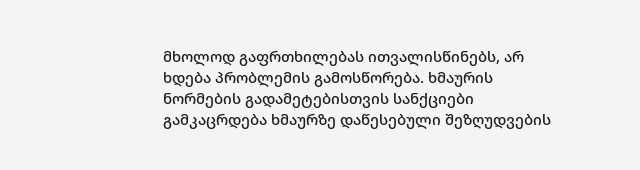მხოლოდ გაფრთხილებას ითვალისწინებს, არ ხდება პრობლემის გამოსწორება. ხმაურის ნორმების გადამეტებისთვის სანქციები გამკაცრდება ხმაურზე დაწესებული შეზღუდვების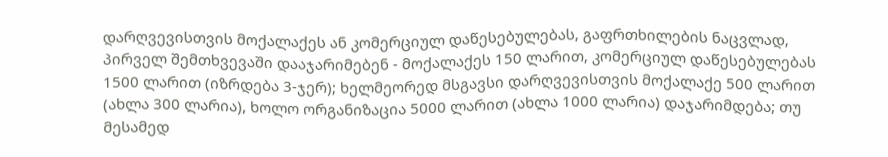დარღვევისთვის მოქალაქეს ან კომერციულ დაწესებულებას, გაფრთხილების ნაცვლად, პირველ შემთხვევაში დააჯარიმებენ - მოქალაქეს 150 ლარით, კომერციულ დაწესებულებას 1500 ლარით (იზრდება 3-ჯერ); ხელმეორედ მსგავსი დარღვევისთვის მოქალაქე 500 ლარით (ახლა 300 ლარია), ხოლო ორგანიზაცია 5000 ლარით (ახლა 1000 ლარია) დაჯარიმდება; თუ მესამედ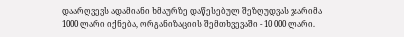დაარღვევს ადამიანი ხმაურზე დაწესებულ შეზღუდვას ჯარიმა 1000 ლარი იქნება, ორგანიზაციის შემთხვევაში - 10 000 ლარი.